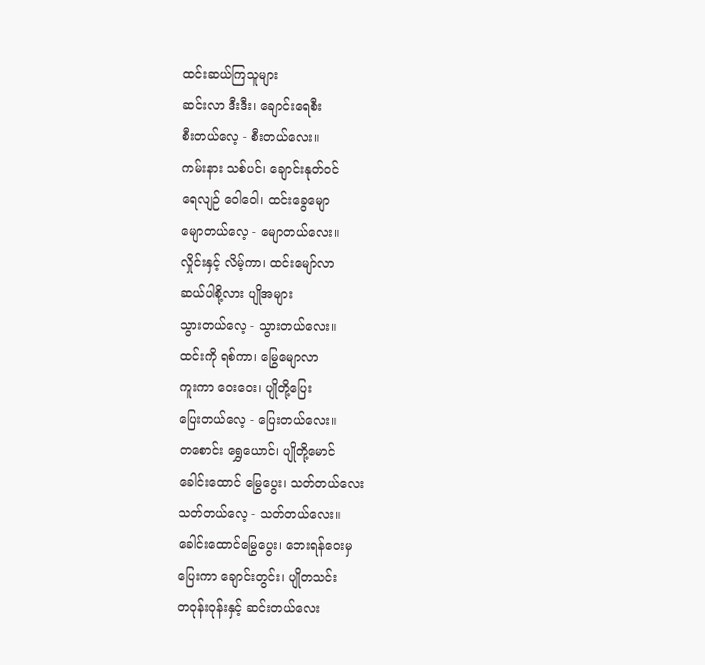ထင်းဆယ်ကြသူများ
ဆင်းလာ ဒီးဒီး၊ ချောင်းရေစီး
စီးတယ်လေ့ - စီးတယ်လေး။
ကမ်းနား သစ်ပင်၊ ချောင်းနုတ်ဝင်
ရေလျဉ် ဝေါဝေါ၊ ထင်းခွေမျော
မျောတယ်လေ့ - မျောတယ်လေး။
လှိုင်းနှင့် လိမ့်ကာ၊ ထင်းမျော်လာ
ဆယ်ပါစို့လား ပျိုအများ
သွားတယ်လေ့ - သွားတယ်လေး။
ထင်းကို ရစ်ကာ၊ မြွေမျောလာ
ကူးကာ ဝေးဝေး၊ ပျိုတို့ပြေး
ပြေးတယ်လေ့ - ပြေးတယ်လေး။
တစောင်း ရွှေယောင်၊ ပျိုတို့မောင်
ခေါင်းထောင် မြွေပွေး၊ သတ်တယ်လေး
သတ်တယ်လေ့ - သတ်တယ်လေး။
ခေါင်းထောင်မြွေပွေး၊ ဘေးရန်ဝေးမှ
ပြေးကာ ချောင်းတွင်း၊ ပျိုတသင်း
တဝုန်းဝုန်းနှင့် ဆင်းတယ်လေး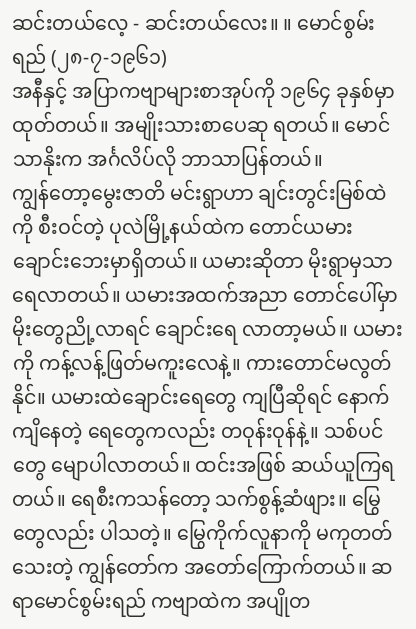ဆင်းတယ်လေ့ - ဆင်းတယ်လေး။ ။ မောင်စွမ်းရည် (၂၈-၇-၁၉၆၁)
အနီနှင့် အပြာကဗျာများစာအုပ်ကို ၁၉၆၄ ခုနှစ်မှာ ထုတ်တယ်။ အမျိုးသားစာပေဆု ရတယ်။ မောင်သာနိုးက အင်္ဂလိပ်လို ဘာသာပြန်တယ်။
ကျွန်တော့မွေးဇာတိ မင်းရွာဟာ ချင်းတွင်းမြစ်ထဲကို စီးဝင်တဲ့ ပုလဲမြို့နယ်ထဲက တောင်ယမား ချောင်းဘေးမှာရှိတယ်။ ယမားဆိုတာ မိုးရွာမှသာ ရေလာတယ်။ ယမားအထက်အညာ တောင်ပေါ်မှာ မိုးတွေညို့လာရင် ချောင်းရေ လာတာ့မယ်။ ယမားကို ကန့်လန့်ဖြတ်မကူးလေနဲ့။ ကားတောင်မလွတ်နိုင်။ ယမားထဲချောင်းရေတွေ ကျပြီဆိုရင် နောက်ကျိနေတဲ့ ရေတွေကလည်း တဝုန်းဝုန်နဲ့။ သစ်ပင်တွေ မျောပါလာတယ်။ ထင်းအဖြစ် ဆယ်ယူကြရတယ်။ ရေစီးကသန်တော့ သက်စွန့်ဆံဖျား။ မြွေတွေလည်း ပါသတဲ့။ မြွေကိုက်လူနာကို မကုတတ်သေးတဲ့ ကျွန်တော်က အတော်ကြောက်တယ်။ ဆရာမောင်စွမ်းရည် ကဗျာထဲက အပျိုတ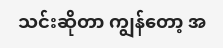သင်းဆိုတာ ကျွန်တော့ အ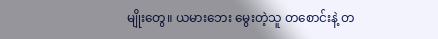မျိုးတွေ။ ယမားဘေး မွေးတဲ့သူ တစောင်းနဲ့ တ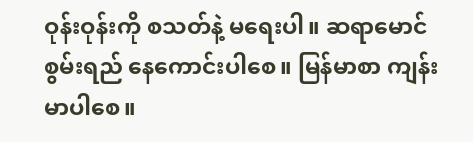ဝုန်းဝုန်းကို စသတ်နဲ့ မရေးပါ။ ဆရာမောင်စွမ်းရည် နေကောင်းပါစေ။ မြန်မာစာ ကျန်းမာပါစေ။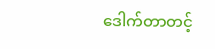ဒေါက်တာတင့်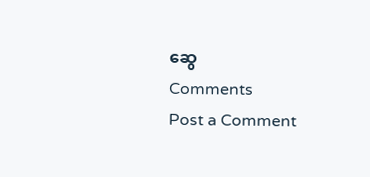ဆွေ
Comments
Post a Comment